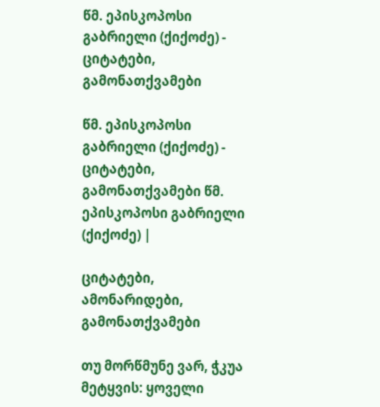წმ. ეპისკოპოსი გაბრიელი (ქიქოძე) - ციტატები, გამონათქვამები

წმ. ეპისკოპოსი გაბრიელი (ქიქოძე) - ციტატები, გამონათქვამები წმ. ეპისკოპოსი გაბრიელი (ქიქოძე) |

ციტატები, ამონარიდები, გამონათქვამები

თუ მორწმუნე ვარ, ჭკუა მეტყვის: ყოველი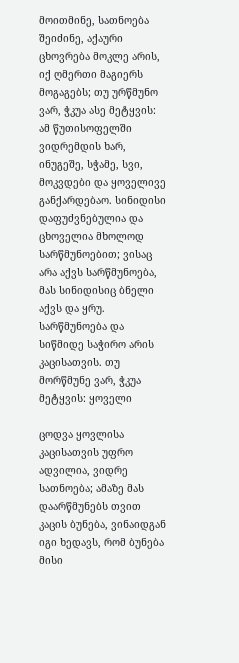მოითმინე, სათნოება შეიძინე, აქაური ცხოვრება მოკლე არის, იქ ღმერთი მაგიერს მოგაგებს; თუ ურწმუნო ვარ, ჭკუა ასე მეტყვის: ამ წუთისოფელში ვიდრემდის ხარ, ინუგეშე, სჭამე, სვი, მოკვდები და ყოველივე განქარდებაო. სინიდისი დაფუძვნებულია და ცხოველია მხოლოდ სარწმუნოებით; ვისაც არა აქვს სარწმუნოება, მას სინიდისიც ბნელი აქვს და ყრუ. სარწმუნოება და სიწმიდე საჭირო არის კაცისათვის. თუ მორწმუნე ვარ, ჭკუა მეტყვის: ყოველი

ცოდვა ყოვლისა კაცისათვის უფრო ადვილია, ვიდრე სათნოება; ამაზე მას დაარწმუნებს თვით კაცის ბუნება, ვინაიდგან იგი ხედავს, რომ ბუნება მისი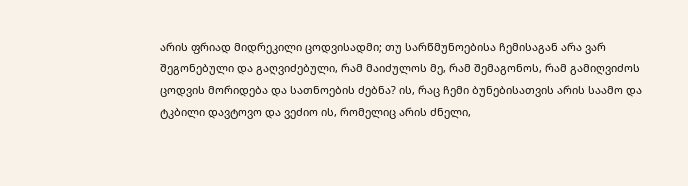არის ფრიად მიდრეკილი ცოდვისადმი; თუ სარწმუნოებისა ჩემისაგან არა ვარ შეგონებული და გაღვიძებული, რამ მაიძულოს მე, რამ შემაგონოს, რამ გამიღვიძოს ცოდვის მორიდება და სათნოების ძებნა? ის, რაც ჩემი ბუნებისათვის არის საამო და ტკბილი დავტოვო და ვეძიო ის, რომელიც არის ძნელი,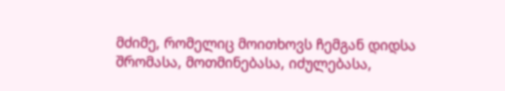მძიმე, რომელიც მოითხოვს ჩემგან დიდსა შრომასა, მოთმინებასა, იძულებასა,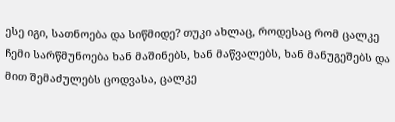ესე იგი, სათნოება და სიწმიდე? თუკი ახლაც, როდესაც რომ ცალკე ჩემი სარწმუნოება ხან მაშინებს, ხან მაწვალებს, ხან მანუგეშებს და მით შემაძულებს ცოდვასა, ცალკე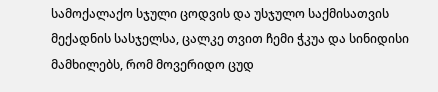სამოქალაქო სჯული ცოდვის და უსჯულო საქმისათვის მექადნის სასჯელსა, ცალკე თვით ჩემი ჭკუა და სინიდისი მამხილებს, რომ მოვერიდო ცუდ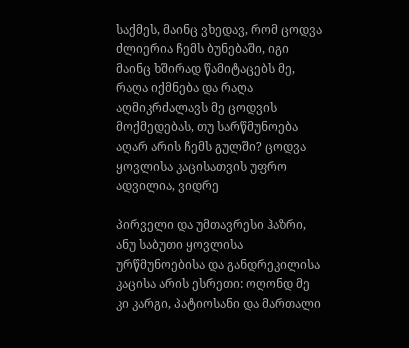საქმეს, მაინც ვხედავ, რომ ცოდვა ძლიერია ჩემს ბუნებაში, იგი მაინც ხშირად წამიტაცებს მე, რაღა იქმნება და რაღა აღმიკრძალავს მე ცოდვის მოქმედებას, თუ სარწმუნოება აღარ არის ჩემს გულში? ცოდვა ყოვლისა კაცისათვის უფრო ადვილია, ვიდრე

პირველი და უმთავრესი ჰაზრი, ანუ საბუთი ყოვლისა ურწმუნოებისა და განდრეკილისა კაცისა არის ესრეთი: ოღონდ მე კი კარგი, პატიოსანი და მართალი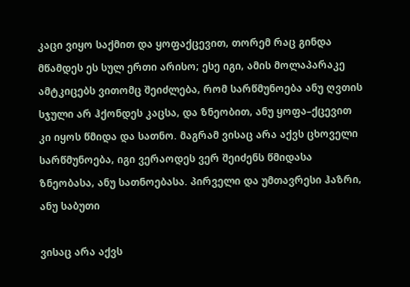კაცი ვიყო საქმით და ყოფაქცევით, თორემ რაც გინდა მწამდეს ეს სულ ერთი არისო; ესე იგი, ამის მოლაპარაკე ამტკიცებს ვითომც შეიძლება, რომ სარწმუნოება ანუ ღვთის სჯული არ ჰქონდეს კაცსა, და ზნეობით, ანუ ყოფა–ქცევით კი იყოს წმიდა და სათნო. მაგრამ ვისაც არა აქვს ცხოველი სარწმუნოება, იგი ვერაოდეს ვერ შეიძენს წმიდასა ზნეობასა, ანუ სათნოებასა. პირველი და უმთავრესი ჰაზრი, ანუ საბუთი

ვისაც არა აქვს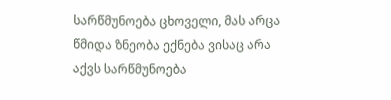სარწმუნოება ცხოველი, მას არცა წმიდა ზნეობა ექნება ვისაც არა აქვს სარწმუნოება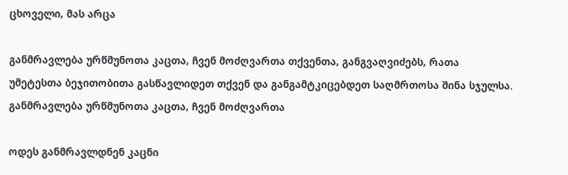ცხოველი, მას არცა

განმრავლება ურწმუნოთა კაცთა, ჩვენ მოძღვართა თქვენთა, განგვაღვიძებს, რათა უმეტესთა ბეჯითობითა გასწავლიდეთ თქვენ და განგამტკიცებდეთ საღმრთოსა შინა სჯულსა. განმრავლება ურწმუნოთა კაცთა, ჩვენ მოძღვართა

ოდეს განმრავლდნენ კაცნი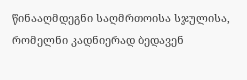წინააღმდეგნი საღმრთოისა სჯულისა, რომელნი კადნიერად ბედავენ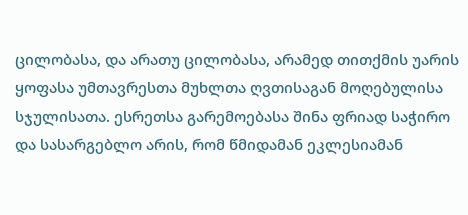ცილობასა, და არათუ ცილობასა, არამედ თითქმის უარის ყოფასა უმთავრესთა მუხლთა ღვთისაგან მოღებულისა სჯულისათა. ესრეთსა გარემოებასა შინა ფრიად საჭირო და სასარგებლო არის, რომ წმიდამან ეკლესიამან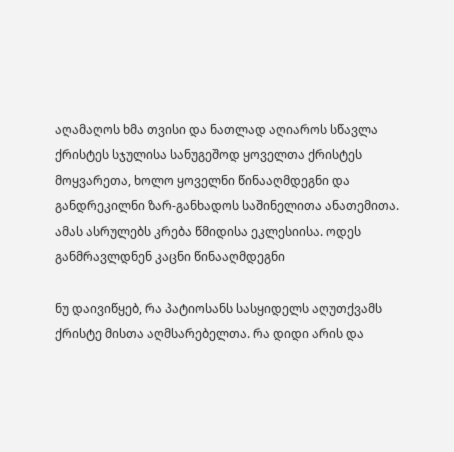აღამაღოს ხმა თვისი და ნათლად აღიაროს სწავლა ქრისტეს სჯულისა სანუგეშოდ ყოველთა ქრისტეს მოყვარეთა, ხოლო ყოველნი წინააღმდეგნი და განდრეკილნი ზარ-განხადოს საშინელითა ანათემითა. ამას ასრულებს კრება წმიდისა ეკლესიისა. ოდეს განმრავლდნენ კაცნი წინააღმდეგნი

ნუ დაივიწყებ, რა პატიოსანს სასყიდელს აღუთქვამს ქრისტე მისთა აღმსარებელთა. რა დიდი არის და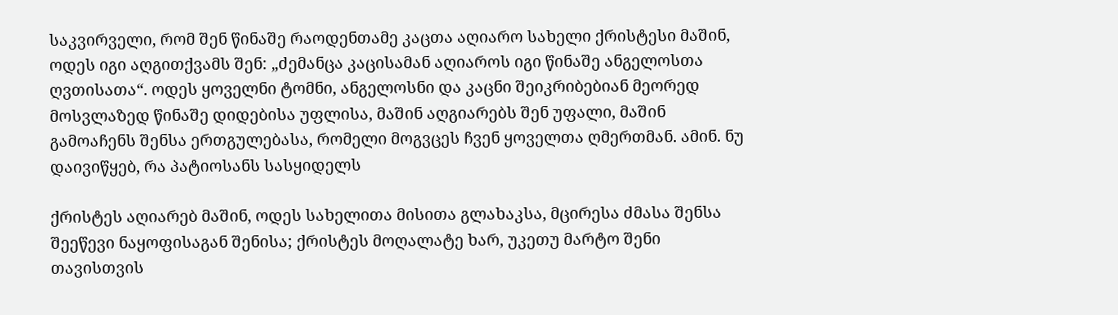საკვირველი, რომ შენ წინაშე რაოდენთამე კაცთა აღიარო სახელი ქრისტესი მაშინ, ოდეს იგი აღგითქვამს შენ: „ძემანცა კაცისამან აღიაროს იგი წინაშე ანგელოსთა ღვთისათა“. ოდეს ყოველნი ტომნი, ანგელოსნი და კაცნი შეიკრიბებიან მეორედ მოსვლაზედ წინაშე დიდებისა უფლისა, მაშინ აღგიარებს შენ უფალი, მაშინ გამოაჩენს შენსა ერთგულებასა, რომელი მოგვცეს ჩვენ ყოველთა ღმერთმან. ამინ. ნუ დაივიწყებ, რა პატიოსანს სასყიდელს

ქრისტეს აღიარებ მაშინ, ოდეს სახელითა მისითა გლახაკსა, მცირესა ძმასა შენსა შეეწევი ნაყოფისაგან შენისა; ქრისტეს მოღალატე ხარ, უკეთუ მარტო შენი თავისთვის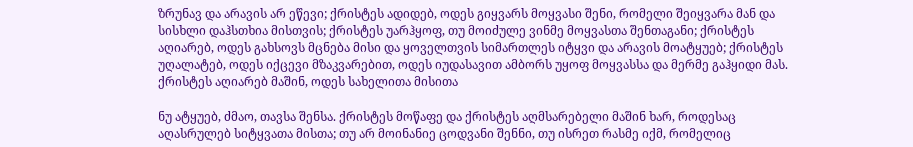ზრუნავ და არავის არ ეწევი; ქრისტეს ადიდებ, ოდეს გიყვარს მოყვასი შენი, რომელი შეიყვარა მან და სისხლი დაჰსთხია მისთვის; ქრისტეს უარჰყოფ, თუ მოიძულე ვინმე მოყვასთა შენთაგანი; ქრისტეს აღიარებ, ოდეს გახსოვს მცნება მისი და ყოველთვის სიმართლეს იტყვი და არავის მოატყუებ; ქრისტეს უღალატებ, ოდეს იქცევი მზაკვარებით, ოდეს იუდასავით ამბორს უყოფ მოყვასსა და მერმე გაჰყიდი მას. ქრისტეს აღიარებ მაშინ, ოდეს სახელითა მისითა

ნუ ატყუებ, ძმაო, თავსა შენსა. ქრისტეს მოწაფე და ქრისტეს აღმსარებელი მაშინ ხარ, როდესაც აღასრულებ სიტყვათა მისთა; თუ არ მოინანიე ცოდვანი შენნი, თუ ისრეთ რასმე იქმ, რომელიც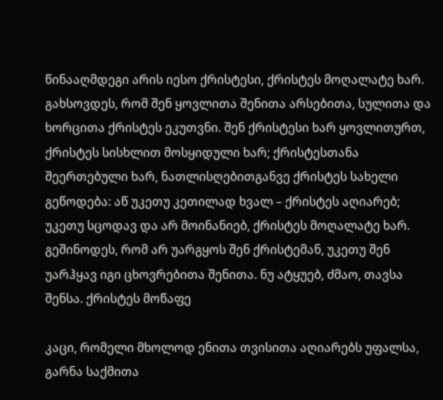წინააღმდეგი არის იესო ქრისტესი, ქრისტეს მოღალატე ხარ. გახსოვდეს, რომ შენ ყოვლითა შენითა არსებითა, სულითა და ხორცითა ქრისტეს ეკუთვნი. შენ ქრისტესი ხარ ყოვლითურთ, ქრისტეს სისხლით მოსყიდული ხარ; ქრისტესთანა შეერთებული ხარ, ნათლისღებითგანვე ქრისტეს სახელი გეწოდება: აწ უკეთუ კეთილად ხვალ – ქრისტეს აღიარებ; უკეთუ სცოდავ და არ მოინანიებ, ქრისტეს მოღალატე ხარ. გეშინოდეს, რომ არ უარგყოს შენ ქრისტემან, უკეთუ შენ უარჰყავ იგი ცხოვრებითა შენითა. ნუ ატყუებ, ძმაო, თავსა შენსა. ქრისტეს მოწაფე

კაცი, რომელი მხოლოდ ენითა თვისითა აღიარებს უფალსა, გარნა საქმითა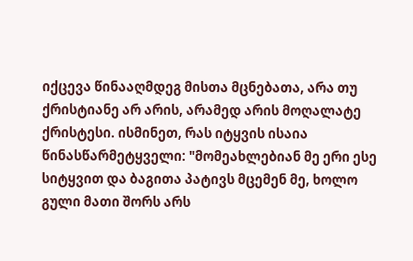იქცევა წინააღმდეგ მისთა მცნებათა, არა თუ ქრისტიანე არ არის, არამედ არის მოღალატე ქრისტესი. ისმინეთ, რას იტყვის ისაია წინასწარმეტყველი: "მომეახლებიან მე ერი ესე სიტყვით და ბაგითა პატივს მცემენ მე, ხოლო გული მათი შორს არს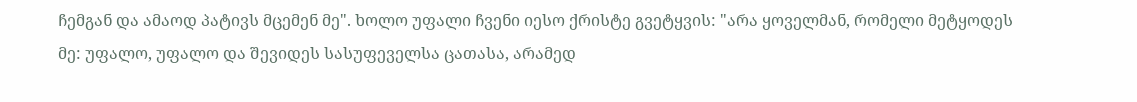ჩემგან და ამაოდ პატივს მცემენ მე". ხოლო უფალი ჩვენი იესო ქრისტე გვეტყვის: "არა ყოველმან, რომელი მეტყოდეს მე: უფალო, უფალო და შევიდეს სასუფეველსა ცათასა, არამედ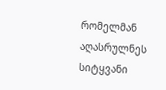რომელმან აღასრულნეს სიტყვანი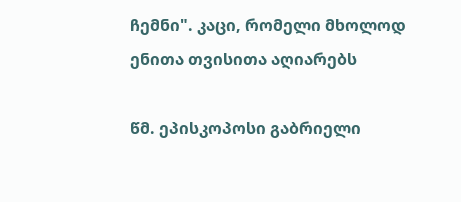ჩემნი". კაცი, რომელი მხოლოდ ენითა თვისითა აღიარებს

წმ. ეპისკოპოსი გაბრიელი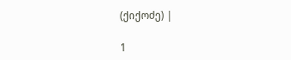(ქიქოძე) |

1